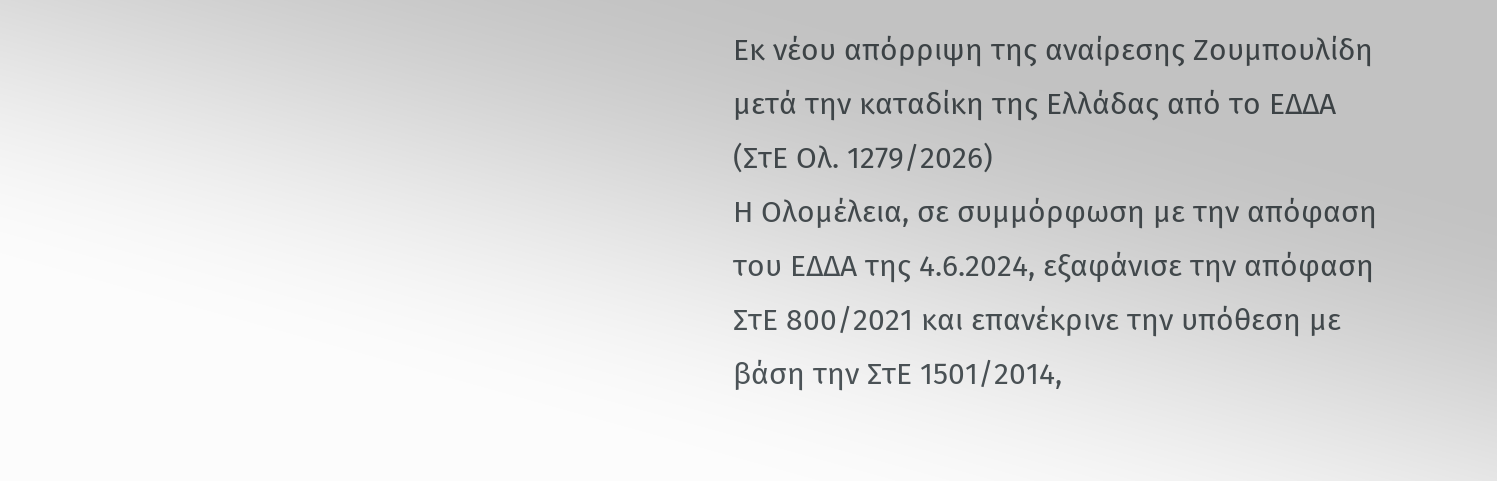Εκ νέου απόρριψη της αναίρεσης Ζουμπουλίδη μετά την καταδίκη της Ελλάδας από το ΕΔΔΑ (ΣτΕ Ολ. 1279/2026)
Η Ολομέλεια, σε συμμόρφωση με την απόφαση του ΕΔΔΑ της 4.6.2024, εξαφάνισε την απόφαση ΣτΕ 800/2021 και επανέκρινε την υπόθεση με βάση την ΣτΕ 1501/2014,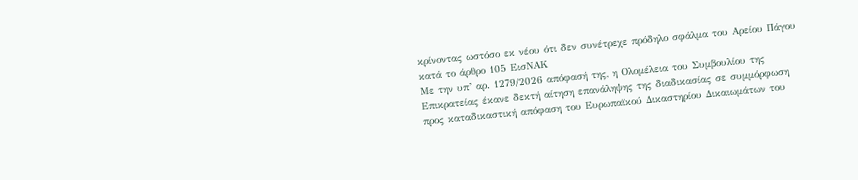κρίνοντας ωστόσο εκ νέου ότι δεν συνέτρεχε πρόδηλο σφάλμα του Αρείου Πάγου κατά το άρθρο 105 ΕισΝΑΚ
Με την υπ’ αρ. 1279/2026 απόφασή της, η Ολομέλεια του Συμβουλίου της Επικρατείας έκανε δεκτή αίτηση επανάληψης της διαδικασίας σε συμμόρφωση προς καταδικαστική απόφαση του Ευρωπαϊκού Δικαστηρίου Δικαιωμάτων του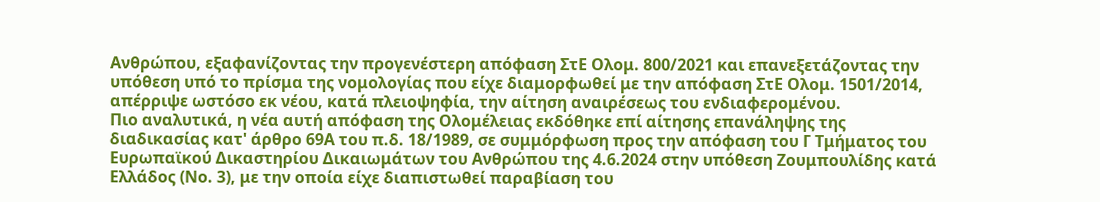Ανθρώπου, εξαφανίζοντας την προγενέστερη απόφαση ΣτΕ Ολομ. 800/2021 και επανεξετάζοντας την υπόθεση υπό το πρίσμα της νομολογίας που είχε διαμορφωθεί με την απόφαση ΣτΕ Ολομ. 1501/2014, απέρριψε ωστόσο εκ νέου, κατά πλειοψηφία, την αίτηση αναιρέσεως του ενδιαφερομένου.
Πιο αναλυτικά, η νέα αυτή απόφαση της Ολομέλειας εκδόθηκε επί αίτησης επανάληψης της διαδικασίας κατ' άρθρο 69Α του π.δ. 18/1989, σε συμμόρφωση προς την απόφαση του Γ Τμήματος του Ευρωπαϊκού Δικαστηρίου Δικαιωμάτων του Ανθρώπου της 4.6.2024 στην υπόθεση Ζουμπουλίδης κατά Ελλάδος (Νο. 3), με την οποία είχε διαπιστωθεί παραβίαση του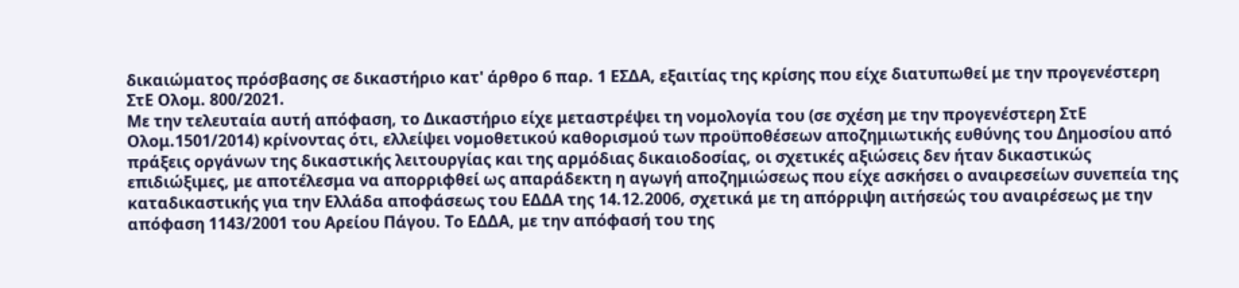δικαιώματος πρόσβασης σε δικαστήριο κατ' άρθρο 6 παρ. 1 ΕΣΔΑ, εξαιτίας της κρίσης που είχε διατυπωθεί με την προγενέστερη ΣτΕ Ολομ. 800/2021.
Με την τελευταία αυτή απόφαση, το Δικαστήριο είχε μεταστρέψει τη νομολογία του (σε σχέση με την προγενέστερη ΣτΕ Ολομ.1501/2014) κρίνοντας ότι, ελλείψει νομοθετικού καθορισμού των προϋποθέσεων αποζημιωτικής ευθύνης του Δημοσίου από πράξεις οργάνων της δικαστικής λειτουργίας και της αρμόδιας δικαιοδοσίας, οι σχετικές αξιώσεις δεν ήταν δικαστικώς επιδιώξιμες, με αποτέλεσμα να απορριφθεί ως απαράδεκτη η αγωγή αποζημιώσεως που είχε ασκήσει ο αναιρεσείων συνεπεία της καταδικαστικής για την Ελλάδα αποφάσεως του ΕΔΔΑ της 14.12.2006, σχετικά με τη απόρριψη αιτήσεώς του αναιρέσεως με την απόφαση 1143/2001 του Αρείου Πάγου. Το ΕΔΔΑ, με την απόφασή του της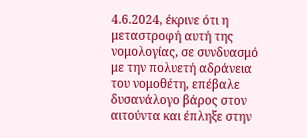4.6.2024, έκρινε ότι η μεταστροφή αυτή της νομολογίας, σε συνδυασμό με την πολυετή αδράνεια του νομοθέτη, επέβαλε δυσανάλογο βάρος στον αιτούντα και έπληξε στην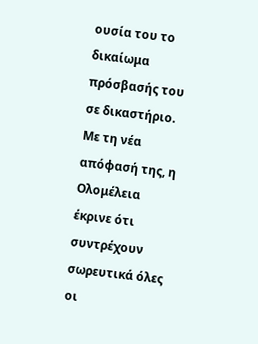ουσία του το δικαίωμα πρόσβασής του σε δικαστήριο.
Με τη νέα απόφασή της, η Ολομέλεια έκρινε ότι συντρέχουν σωρευτικά όλες οι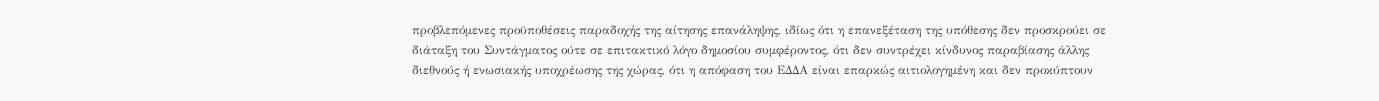προβλεπόμενες προϋποθέσεις παραδοχής της αίτησης επανάληψης, ιδίως ότι η επανεξέταση της υπόθεσης δεν προσκρούει σε διάταξη του Συντάγματος ούτε σε επιτακτικό λόγο δημοσίου συμφέροντος, ότι δεν συντρέχει κίνδυνος παραβίασης άλλης διεθνούς ή ενωσιακής υποχρέωσης της χώρας, ότι η απόφαση του ΕΔΔΑ είναι επαρκώς αιτιολογημένη και δεν προκύπτουν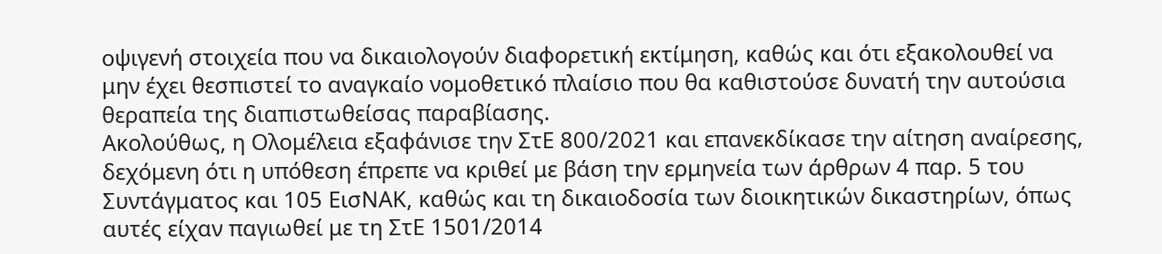οψιγενή στοιχεία που να δικαιολογούν διαφορετική εκτίμηση, καθώς και ότι εξακολουθεί να μην έχει θεσπιστεί το αναγκαίο νομοθετικό πλαίσιο που θα καθιστούσε δυνατή την αυτούσια θεραπεία της διαπιστωθείσας παραβίασης.
Ακολούθως, η Ολομέλεια εξαφάνισε την ΣτΕ 800/2021 και επανεκδίκασε την αίτηση αναίρεσης, δεχόμενη ότι η υπόθεση έπρεπε να κριθεί με βάση την ερμηνεία των άρθρων 4 παρ. 5 του Συντάγματος και 105 ΕισΝΑΚ, καθώς και τη δικαιοδοσία των διοικητικών δικαστηρίων, όπως αυτές είχαν παγιωθεί με τη ΣτΕ 1501/2014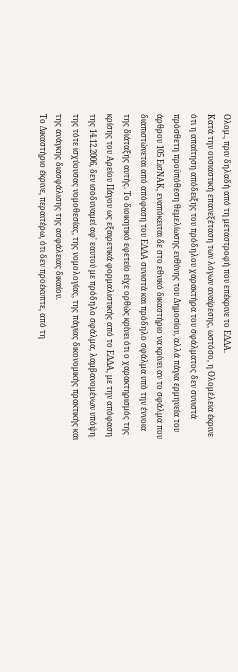Ολομ., πριν δηλαδή από τη μεταστροφή που επέκρινε το ΕΔΔΑ.
Κατά την ουσιαστική επανεξέταση των λόγων αναίρεσης, ωστόσο, η Ολομέλεια έκρινε ότι η απαίτηση απόδειξης του πρόδηλου χαρακτήρα του σφάλματος δεν συνιστά πρόσθετη προϋπόθεση θεμελίωσης ευθύνης του Δημοσίου, αλλά πάγια ερμηνεία του άρθρου 105 ΕισΝΑΚ, εναπόκειται δε στο εθνικό δικαστήριο να κρίνει αν το σφάλμα που διαπιστώνεται από απόφαση του ΕΔΔΑ συνιστά και πρόδηλο σφάλμα υπό την έννοια της διάταξης αυτής. Το διοικητικό εφετείο είχε ορθώς κρίνει ότι ο χαρακτηρισμός της κρίσης του Αρείου Πάγου ως εξαιρετικά φορμαλιστικής από το ΕΔΔΑ, με την απόφαση της 14.12.2006, δεν ισοδυναμεί αφ' εαυτού με πρόδηλο σφάλμα, λαμβανομένων υπόψη της τότε ισχύουσας νομοθεσίας, της νομολογίας, της πάγιας δικονομικής πρακτικής και της ανάγκης διασφάλισης της ασφάλειας δικαίου.
Το Δικαστήριο έκρινε, περαιτέρω, ότι δεν προέκυπτε, από τη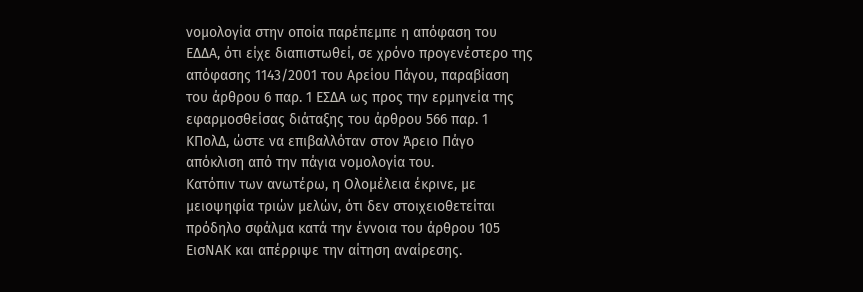νομολογία στην οποία παρέπεμπε η απόφαση του ΕΔΔΑ, ότι είχε διαπιστωθεί, σε χρόνο προγενέστερο της απόφασης 1143/2001 του Αρείου Πάγου, παραβίαση του άρθρου 6 παρ. 1 ΕΣΔΑ ως προς την ερμηνεία της εφαρμοσθείσας διάταξης του άρθρου 566 παρ. 1 ΚΠολΔ, ώστε να επιβαλλόταν στον Άρειο Πάγο απόκλιση από την πάγια νομολογία του.
Κατόπιν των ανωτέρω, η Ολομέλεια έκρινε, με μειοψηφία τριών μελών, ότι δεν στοιχειοθετείται πρόδηλο σφάλμα κατά την έννοια του άρθρου 105 ΕισΝΑΚ και απέρριψε την αίτηση αναίρεσης.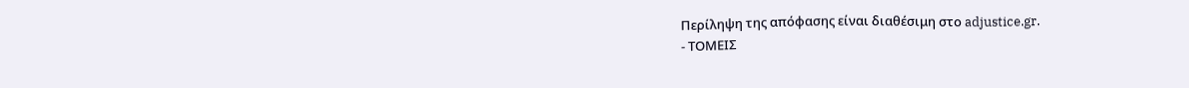Περίληψη της απόφασης είναι διαθέσιμη στο adjustice.gr.
- ΤΟΜΕΙΣ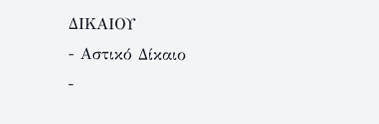ΔΙΚΑΙΟΥ
- Αστικό Δίκαιο
-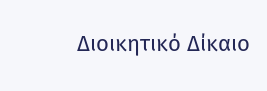Διοικητικό Δίκαιο